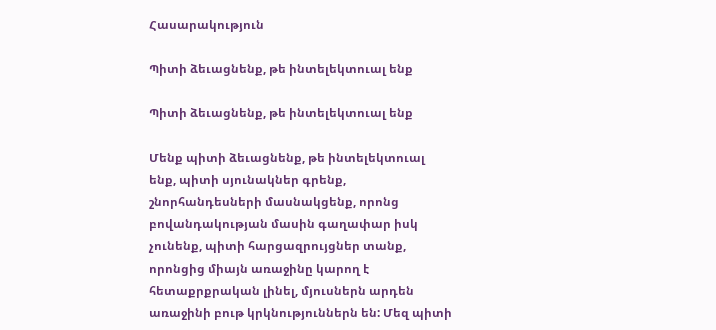Հասարակություն

Պիտի ձեւացնենք, թե ինտելեկտուալ ենք

Պիտի ձեւացնենք, թե ինտելեկտուալ ենք

Մենք պիտի ձեւացնենք, թե ինտելեկտուալ ենք, պիտի սյունակներ գրենք, շնորհանդեսների մասնակցենք, որոնց բովանդակության մասին գաղափար իսկ չունենք, պիտի հարցազրույցներ տանք, որոնցից միայն առաջինը կարող է հետաքրքրական լինել, մյուսներն արդեն առաջինի բութ կրկնություններն են: Մեզ պիտի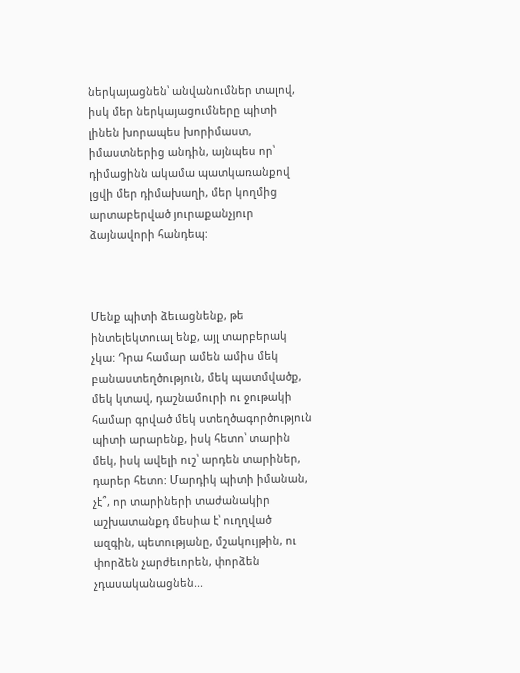ներկայացնեն՝ անվանումներ տալով, իսկ մեր ներկայացումները պիտի լինեն խորապես խորիմաստ, իմաստներից անդին, այնպես որ՝ դիմացինն ակամա պատկառանքով լցվի մեր դիմախաղի, մեր կողմից արտաբերված յուրաքանչյուր ձայնավորի հանդեպ:



Մենք պիտի ձեւացնենք, թե ինտելեկտուալ ենք, այլ տարբերակ չկա: Դրա համար ամեն ամիս մեկ բանաստեղծություն, մեկ պատմվածք, մեկ կտավ, դաշնամուրի ու ջութակի համար գրված մեկ ստեղծագործություն պիտի արարենք, իսկ հետո՝ տարին մեկ, իսկ ավելի ուշ՝ արդեն տարիներ, դարեր հետո: Մարդիկ պիտի իմանան, չէ՞, որ տարիների տաժանակիր աշխատանքդ մեսիա է՝ ուղղված ազգին, պետությանը, մշակույթին, ու փորձեն չարժեւորեն, փորձեն չդասականացնեն...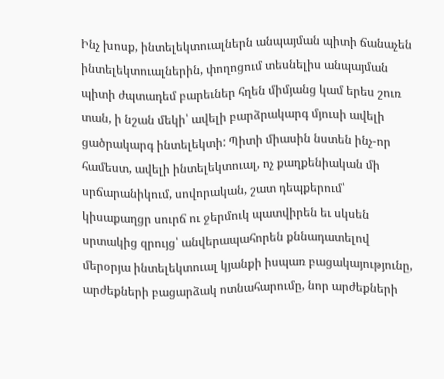Ինչ խոսք, ինտելեկտուալներն անպայման պիտի ճանաչեն ինտելեկտուալներին, փողոցում տեսնելիս անպայման պիտի ժպտադեմ բարեւներ հղեն միմյանց կամ երես շուռ տան, ի նշան մեկի՝ ավելի բարձրակարգ մյուսի ավելի ցածրակարգ ինտելեկտի: Պիտի միասին նստեն ինչ-որ համեստ, ավելի ինտելեկտուալ, ոչ քաղքենիական մի սրճարանիկում, սովորական, շատ դեպքերում՝ կիսաքաղցր սուրճ ու ջերմուկ պատվիրեն եւ սկսեն սրտակից զրույց՝ անվերապահորեն քննադատելով մերօրյա ինտելեկտուալ կյանքի իսպառ բացակայությունը, արժեքների բացարձակ ոտնահարումը, նոր արժեքների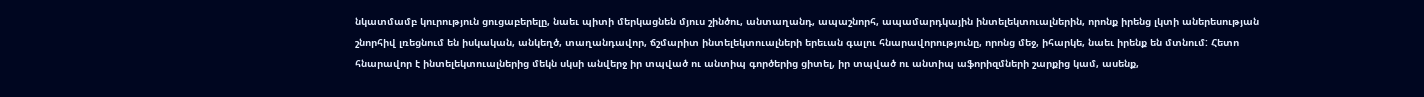նկատմամբ կուրություն ցուցաբերելը, նաեւ պիտի մերկացնեն մյուս շինծու, անտաղանդ, ապաշնորհ, ապամարդկային ինտելեկտուալներին, որոնք իրենց լկտի աներեսության շնորհիվ լռեցնում են իսկական, անկեղծ, տաղանդավոր, ճշմարիտ ինտելեկտուալների երեւան գալու հնարավորությունը, որոնց մեջ, իհարկե, նաեւ իրենք են մտնում: Հետո հնարավոր է ինտելեկտուալներից մեկն սկսի անվերջ իր տպված ու անտիպ գործերից ցիտել, իր տպված ու անտիպ աֆորիզմների շարքից կամ, ասենք,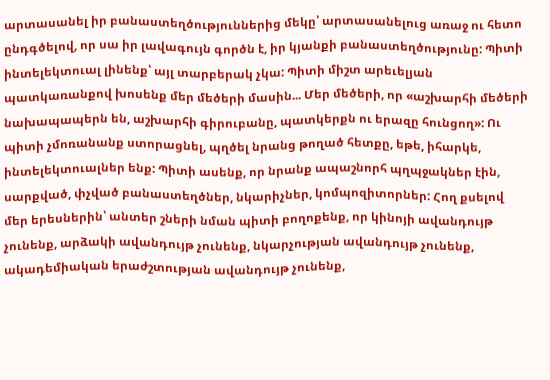արտասանել իր բանաստեղծություններից մեկը՝ արտասանելուց առաջ ու հետո ընդգծելով, որ սա իր լավագույն գործն է, իր կյանքի բանաստեղծությունը: Պիտի ինտելեկտուալ լինենք՝ այլ տարբերակ չկա: Պիտի միշտ արեւելյան պատկառանքով խոսենք մեր մեծերի մասին... Մեր մեծերի, որ «աշխարհի մեծերի նախապապերն են, աշխարհի գիրուբանը, պատկերքն ու երազը հունցող»: Ու պիտի չմոռանանք ստորացնել, պղծել նրանց թողած հետքը, եթե, իհարկե, ինտելեկտուալներ ենք: Պիտի ասենք, որ նրանք ապաշնորհ պղպջակներ էին, սարքված, փչված բանաստեղծներ, նկարիչներ, կոմպոզիտորներ: Հող քսելով մեր երեսներին՝ անտեր շների նման պիտի բողոքենք, որ կինոյի ավանդույթ չունենք, արձակի ավանդույթ չունենք, նկարչության ավանդույթ չունենք, ակադեմիական երաժշտության ավանդույթ չունենք,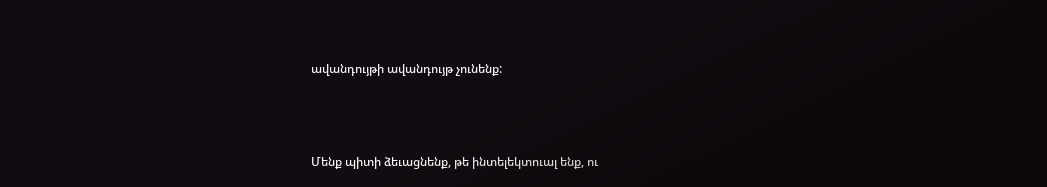ավանդույթի ավանդույթ չունենք:



Մենք պիտի ձեւացնենք, թե ինտելեկտուալ ենք, ու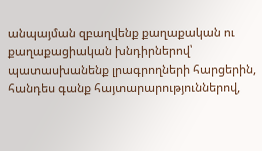անպայման զբաղվենք քաղաքական ու քաղաքացիական խնդիրներով՝ պատասխանենք լրագրողների հարցերին, հանդես գանք հայտարարություններով,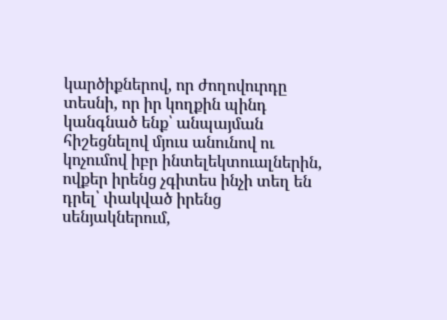կարծիքներով, որ ժողովուրդը տեսնի, որ իր կողքին պինդ կանգնած ենք՝ անպայման հիշեցնելով մյուս անունով ու կոչումով իբր ինտելեկտուալներին, ովքեր իրենց չգիտես ինչի տեղ են դրել՝ փակված իրենց սենյակներում,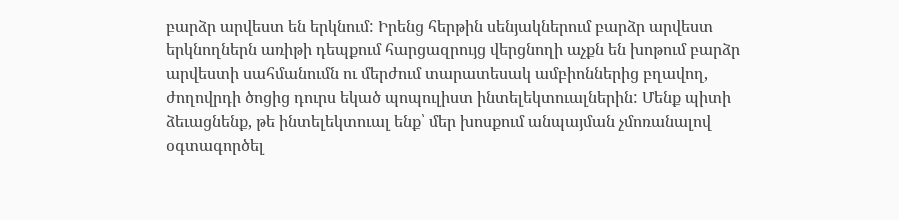բարձր արվեստ են երկնում: Իրենց հերթին սենյակներում բարձր արվեստ երկնողներն առիթի դեպքում հարցազրույց վերցնողի աչքն են խոթում բարձր արվեստի սահմանումն ու մերժում տարատեսակ ամբիոններից բղավող, ժողովրդի ծոցից դուրս եկած պոպուլիստ ինտելեկտուալներին: Մենք պիտի ձեւացնենք, թե ինտելեկտուալ ենք՝ մեր խոսքում անպայման չմոռանալով օգտագործել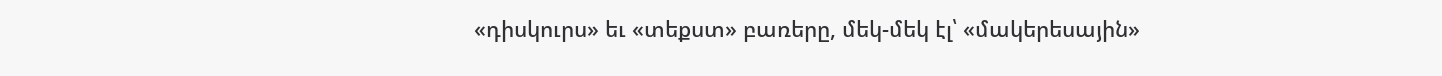«դիսկուրս» եւ «տեքստ» բառերը, մեկ-մեկ էլ՝ «մակերեսային»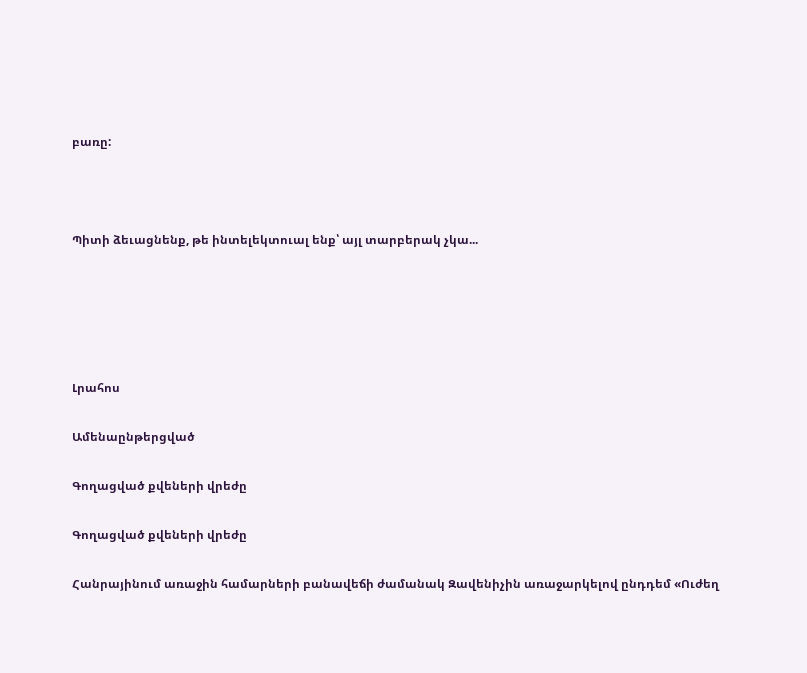բառը:



Պիտի ձեւացնենք, թե ինտելեկտուալ ենք՝ այլ տարբերակ չկա...





Լրահոս

Ամենաընթերցված

Գողացված քվեների վրեժը

Գողացված քվեների վրեժը

Հանրայինում առաջին համարների բանավեճի ժամանակ Զավենիչին առաջարկելով ընդդեմ «Ուժեղ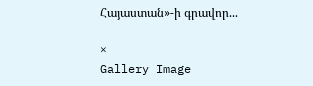Հայաստան»-ի գրավոր...

×
Gallery Image